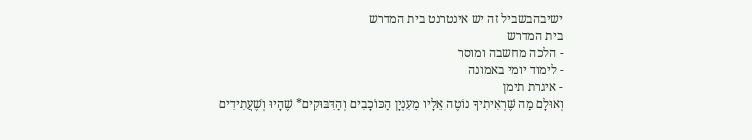ישיבהבשביל זה יש אינטרנט בית המדרש
בית המדרש
- הלכה מחשבה ומוסר
- לימוד יומי באמונה
- איגרת תימן
וְאוּלָם מַה שֶּׁרְאִיתִיךָ נוֹטֶה אֵלָיו מֵעִנְיָן הַכּוֹכָבִים וְהַדִּבּוּקִים* שֶׁהָיוּ וְשֶׁעֲתִידִים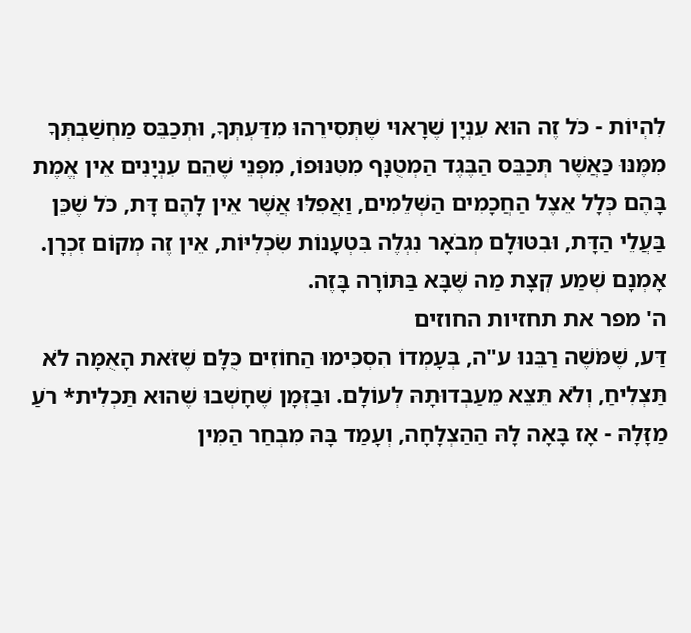לִהְיוֹת - כֹּל זֶה הוּא עִנְיָן שֶׁרָאוּי שֶׁתְּסִירֵהוּ מִדַּעְתְּךָ, וּתְכַבֵּס מַחְשַׁבְתְּךָ מִמֶּנּוּ כַּאֲשֶׁר תְּכַבֵּס הַבֶּגֶד הַמְטֻנָּף מִטִּנּוּפוֹ, מִפְּנֵי שֶׁהֵם עִנְיָנִים אֵין אֱמֶת בָּהֶם כְּלָל אֵצֶל הַחֲכָמִים הַשְּׁלֵמִים, וַאֲפִלּוּ אֲשֶׁר אֵין לָהֶם דָּת, כֹּל שֶׁכֵּן בַּעֲלֵי הַדָּת, וּבִטּוּלָם מְבֹאָר נִגְלֶה בִּטְעָנוֹת שִׂכְלִיּוֹת, אֵין זֶה מְקוֹם זִכְרָן. אָמְנָם שְׁמַע קְצָת מַה שֶּׁבָּא בַּתּוֹרָה בָּזֶה.
ה' מפר את תחזיות החוזים
דַּע, שֶׁמֹּשֶׁה רַבֵּנוּ ע"ה, בְּעָמְדוֹ הִסְכִּימוּ הַחוֹזִים כֻּלָּם שֶׁזֹּאת הָאֻמָּה לֹא תַּצְלִיחַ, וְלֹא תֵּצֵא מֵעַבְדוּתָהּ לְעוֹלָם. וּבַזְּמָן שֶׁחָשְׁבוּ שֶׁהוּא תַּכְלִית* רֹעַ מַזָּלָהּ - אָז בָּאָה לָהּ הַהַצְלָחָה, וְעָמַד בָּהּ מִבְחַר הַמִּין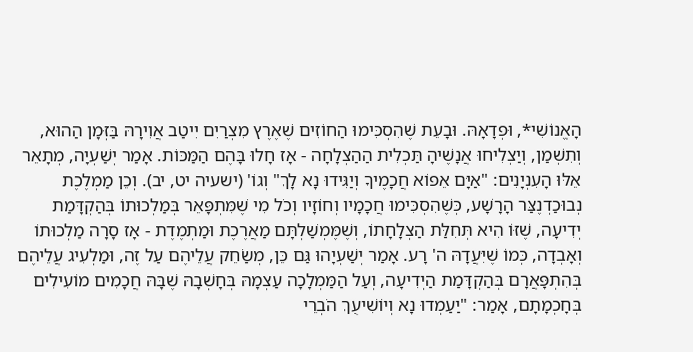הָאֱנוֹשִׁי*, וּפְדָאָהּ. וּבָעֵת שֶׁהִסְכִּימוּ הַחוֹזִים שֶׁאֶרֶץ מִצְרַיִם יִיטַב אֲוִירָהּ בַּזְּמָן הַהוּא, וְתִשְׁמַן, וְיַצְלִיחוּ אֲנָשֶׁיהָ תַּכְלִית הַהַצְלָחָה - אָז חָלוּ בָּהֶם הַמַּכּוֹת. אָמַר יְשַׁעְיָה, מְתָאֵר אֵלּוּ הָעִנְיָנִים: "אַיָּם אֵפוֹא חֲכָמֶיךָ וְיַגִּידוּ נָא לָךְ" וְגוֹ' (ישעיה יט, יב). וְכֵן מַמְלֶכֶת נְבוּכַדְנֶצַּר הָרָשָׁע, כְּשֶׁהִסְכִּימוּ חֲכָמָיו וְחוֹזָיו וְכֹל מִי שֶׁמִּתְפָּאֵר בְּמַלְכוּתוֹ בְּהַקְדָּמַת יְדִיעָה, שֶׁזּוֹ הִיא תְּחִלַּת הַצְלָחָתוֹ, וְשֶׁמֶּמְשַׁלְתָּם מַאֲרֶכֶת וּמַתְמֶדֶת - אָז סָרָה מַלְכוּתוֹ וְאָבְדָה, כְּמוֹ שֶׁיִּעֲדָהּ ה' רָע. אָמַר יְשַׁעְיָהוּ גַּם כֵּן, מְשַׂחֵק עֲלֵיהֶם עַל זֶה, וּמַלְעִיג עֲלֵיהֶם בְּהִתְפָּאֲרָם בְּהַקְדָּמַת הַיְדִיעָה, וְעַל הַמַּמְלָכָה עַצְמָהּ בְּחָשְׁבָהּ שֶׁבָּהּ חֲכָמִים מוֹעִילִים בְּחָכְמָתָם, אָמַר: "יַעַמְדוּ נָא וְיוֹשִׁיעֻךְ הֹבְרֵי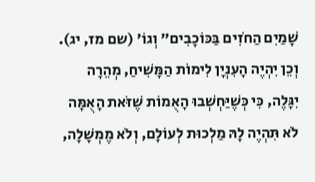שָׁמַיִם הַחֹזִים בַּכּוֹכָבִים" וְגוֹ' (שם מז, יג). וְכֵן יִהְיֶה הָעִנְיָן לִימוֹת הַמָּשִׁיחַ, מְהֵרָה יִגָּלֶה, כִּי כְּשֶׁיַּחְשְׁבוּ הָאֻמוֹת שֶׁזֹּאת הָאֻמָּה לֹא תִּהְיֶה לָהּ מַלְכוּת לְעוֹלָם, וְלֹא מֶמְשָׁלָה,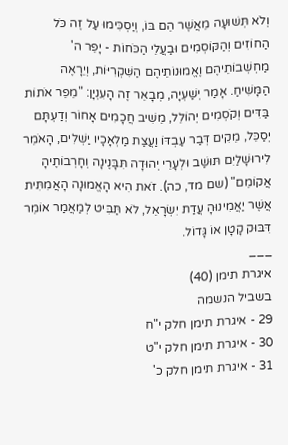וְלֹא תְּשׁוּעָה מֵאֲשֶׁר הֵם בּוֹ, וְיַסְכִּימוּ עַל זֶה כֹּל הַחוֹזִים וְהַקּוֹסְמִים וּבַעֲלֵי הַכֹּחוֹת - יָפֵר ה' מַחְשְׁבוֹתֵיהֶם וֶאֱמוּנוֹתֵיהֶם הַשִּׁקְרִיּוֹת, וְיֵרָאֶה הַמָּשִׁיחַ. אָמַר יְשַׁעְיָה, מְבָאֵר זֶה הָעִנְיָן: "מֵפֵר אֹתוֹת בַּדִּים וְקֹסְמִים יְהוֹלֵל, מֵשִׁיב חֲכָמִים אָחוֹר וְדַעְתָּם יְסַכֵּל, מֵקִים דְּבַר עַבְדּוֹ וַעֲצַת מַלְאָכָיו יַשְׁלִים, הָאֹמֵר לִירוּשָׁלַיִם תּוּשַׁב וּלְעָרֵי יְהוּדָה תִּבָּנֶינָה וְחָרְבוֹתֶיהָ אֲקוֹמֵם" (שם מד, כה). זֹאת הִיא הָאֱמוּנָה הָאֲמִתִּית אֲשֶׁר יַאֲמִינוּהָ עֲדַת יִשְׂרָאֵל, לֹא תַּבִּיט לְמַאֲמַר אוֹמֵר דִּבּוּק קָטָן אוֹ גָּדוֹל.
___
איגרת תימן (40)
בשביל הנשמה
29 - איגרת תימן חלק י"ח
30 - איגרת תימן חלק י"ט
31 - איגרת תימן חלק כ'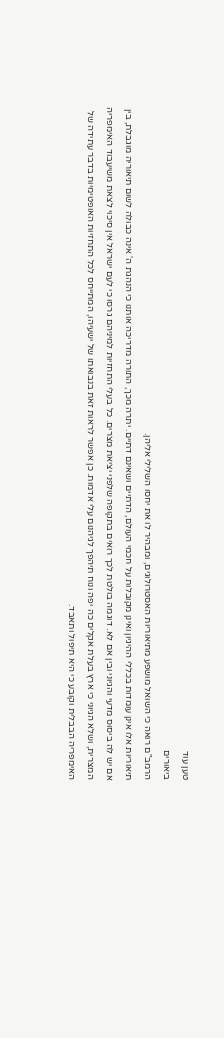טען עוד
ביאורים
הרמב"ם רואה כי השואל מושפע מתיאוריות האסטרולוגים, ומבהיר לו את יחסו השלילי אליהן.
תיאוריות אלו אינן עומדות בכללי ההיגיון ואינן מקובלות על חכמי העולם, הדתיים ושאינם דתיים. יתרה מכך, התורה מדריכה אותנו כי הנהגת ה' אינה כבולה לשום תיאוריה מוגבלת, בין אם יש לה ביסוס מדעי והגיוני ובין אם לא. דוגמה בולטת לכך רואים בתקופה שלפני יציאת מצרים. כל בעלי התחזיות למיניהם גרסו כי לעם ישראל אין סיכוי לצאת משיעבוד האימפריה המצרית, ושלא הגיוני כי ארץ בעלת אקלים כה יפה ונוח תיהפך לגיהנום עלי אדמות. כן אפשר לראות זאת בנבואתו של ישעיהו, המתייחס לכל התחזיות האופטימיות בדבר עתידה של האימפריה הבבלית וקובע כי היא תיפול ותאבד.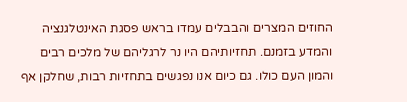החוזים המצרים והבבלים עמדו בראש פסגת האינטלגנציה והמדע בזמנם. תחזיותיהם היו נר לרגליהם של מלכים רבים והמון העם כולו. גם כיום אנו נפגשים בתחזיות רבות, שחלקן אף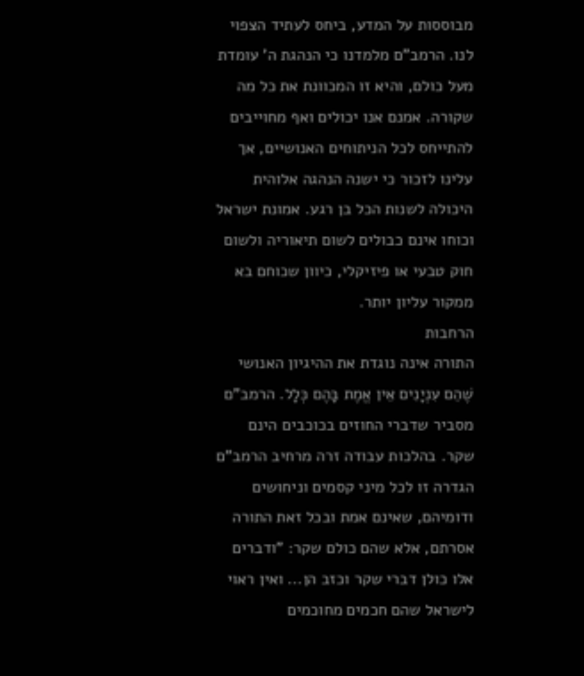מבוססות על המדע, ביחס לעתיד הצפוי לנו. הרמב"ם מלמדנו כי הנהגת ה' עומדת מעל כולם, והיא זו המכוונת את כל מה שקורה. אמנם אנו יכולים ואף מחוייבים להתייחס לכל הניתוחים האנושיים, אך עלינו לזכור כי ישנה הנהגה אלוהית היכולה לשנות הכל בן רגע. אמונת ישראל וכוחו אינם כבולים לשום תיאוריה ולשום חוק טבעי או פיזיקלי, כיוון שכוחם בא ממקור עליון יותר.
הרחבות
התורה אינה נוגדת את ההיגיון האנושי
שֶׁהֵם עִנְיָנִים אֵין אֱמֶת בָּהֶם כְּלָל. הרמב"ם מסביר שדברי החוזים בכוכבים הינם שקר. בהלכות עבודה זרה מרחיב הרמב"ם הגדרה זו לכל מיני קסמים וניחושים ודומיהם, שאינם אמת ובכל זאת התורה אסרתם, אלא שהם כולם שקר: "ודברים אלו כולן דברי שקר וכזב הן... ואין ראוי לישראל שהם חכמים מחוכמים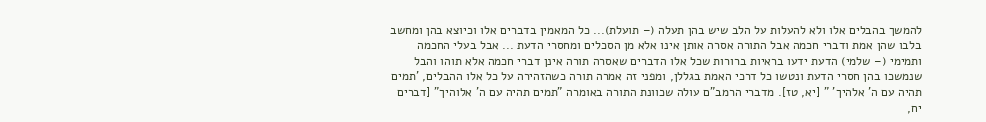להמשך בהבלים אלו ולא להעלות על הלב שיש בהן תעלה (– תועלת)... כל המאמין בדברים אלו וכיוצא בהן ומחשב בלבו שהן אמת ודברי חכמה אבל התורה אסרה אותן אינו אלא מן הסכלים ומחסרי הדעת ... אבל בעלי החכמה ותמימי (– שלמי) הדעת ידעו בראיות ברורות שכל אלו הדברים שאסרה תורה אינן דברי חכמה אלא תוהו והבל שנמשכו בהן חסרי הדעת ונטשו כל דרכי האמת בגללן, ומפני זה אמרה תורה כשהזהירה על כל אלו ההבלים, 'תמים תהיה עם ה' אלהיך' " [יא, טז]. מדברי הרמב"ם עולה שכוונת התורה באומרה "תמים תהיה עם ה' אלוהיך" [דברים יח,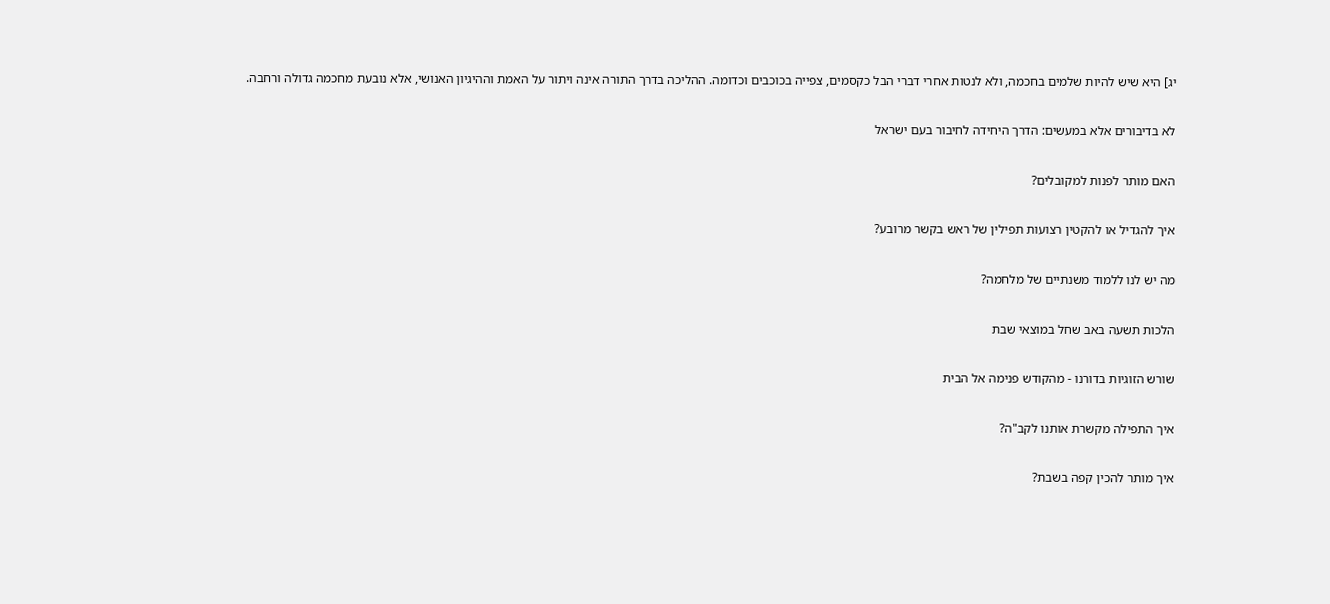יג] היא שיש להיות שלמים בחכמה, ולא לנטות אחרי דברי הבל כקסמים, צפייה בכוכבים וכדומה. ההליכה בדרך התורה אינה ויתור על האמת וההיגיון האנושי, אלא נובעת מחכמה גדולה ורחבה.

לא בדיבורים אלא במעשים: הדרך היחידה לחיבור בעם ישראל

האם מותר לפנות למקובלים?

איך להגדיל או להקטין רצועות תפילין של ראש בקשר מרובע?

מה יש לנו ללמוד משנתיים של מלחמה?

הלכות תשעה באב שחל במוצאי שבת

שורש הזוגיות בדורנו - מהקודש פנימה אל הבית

איך התפילה מקשרת אותנו לקב"ה?

איך מותר להכין קפה בשבת?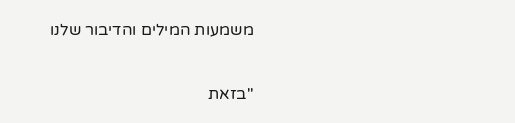משמעות המילים והדיבור שלנו

"בזאת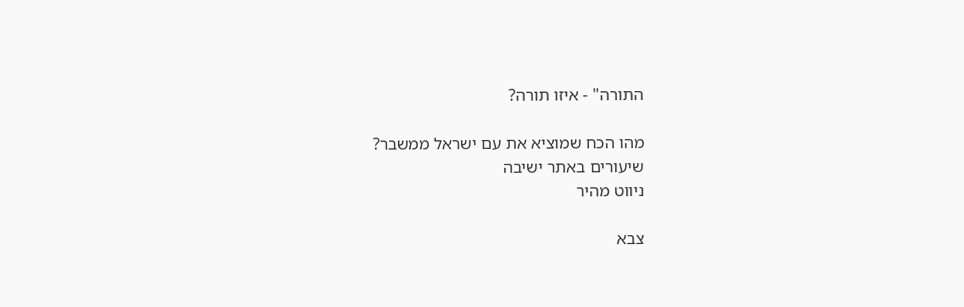התורה" - איזו תורה?

מהו הכח שמוציא את עם ישראל ממשבר?
שיעורים באתר ישיבה
ניווט מהיר

צבא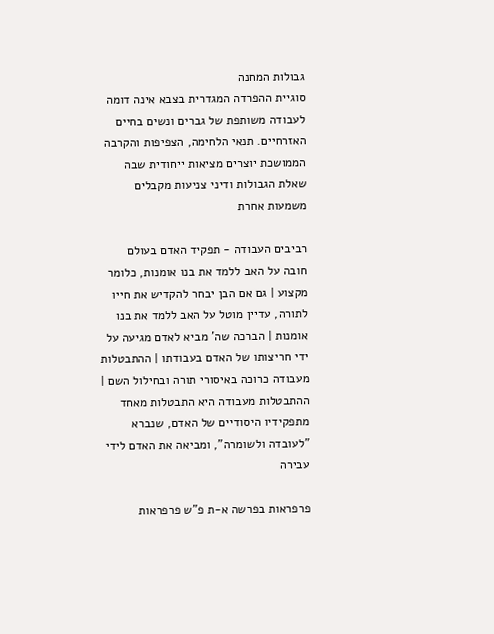גבולות המחנה
סוגיית ההפרדה המגדרית בצבא אינה דומה לעבודה משותפת של גברים ונשים בחיים האזרחיים. תנאי הלחימה, הצפיפות והקרבה הממושכת יוצרים מציאות ייחודית שבה שאלת הגבולות ודיני צניעות מקבלים משמעות אחרת

רביבים העבודה - תפקיד האדם בעולם
חובה על האב ללמד את בנו אומנות, כלומר מקצוע | גם אם הבן יבחר להקדיש את חייו לתורה, עדיין מוטל על האב ללמד את בנו אומנות | הברכה שה' מביא לאדם מגיעה על ידי חריצותו של האדם בעבודתו | ההתבטלות מעבודה כרוכה באיסורי תורה ובחילול השם | ההתבטלות מעבודה היא התבטלות מאחד מתפקידיו היסודיים של האדם, שנברא "לעובדה ולשומרה", ומביאה את האדם לידי עבירה

פרפראות בפרשה א-ת פ"ש פרפראות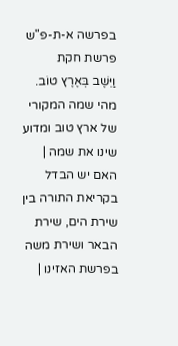בפרשה א-ת-פ"ש פרשת חקת
וַיֵּשֶׁב בְּאֶרֶץ טוֹב. מהי שמה המקורי של ארץ טוב ומדוע שינו את שמה | האם יש הבדל בקריאת התורה בין שירת הים, שירת הבאר ושירת משה בפרשת האזינו |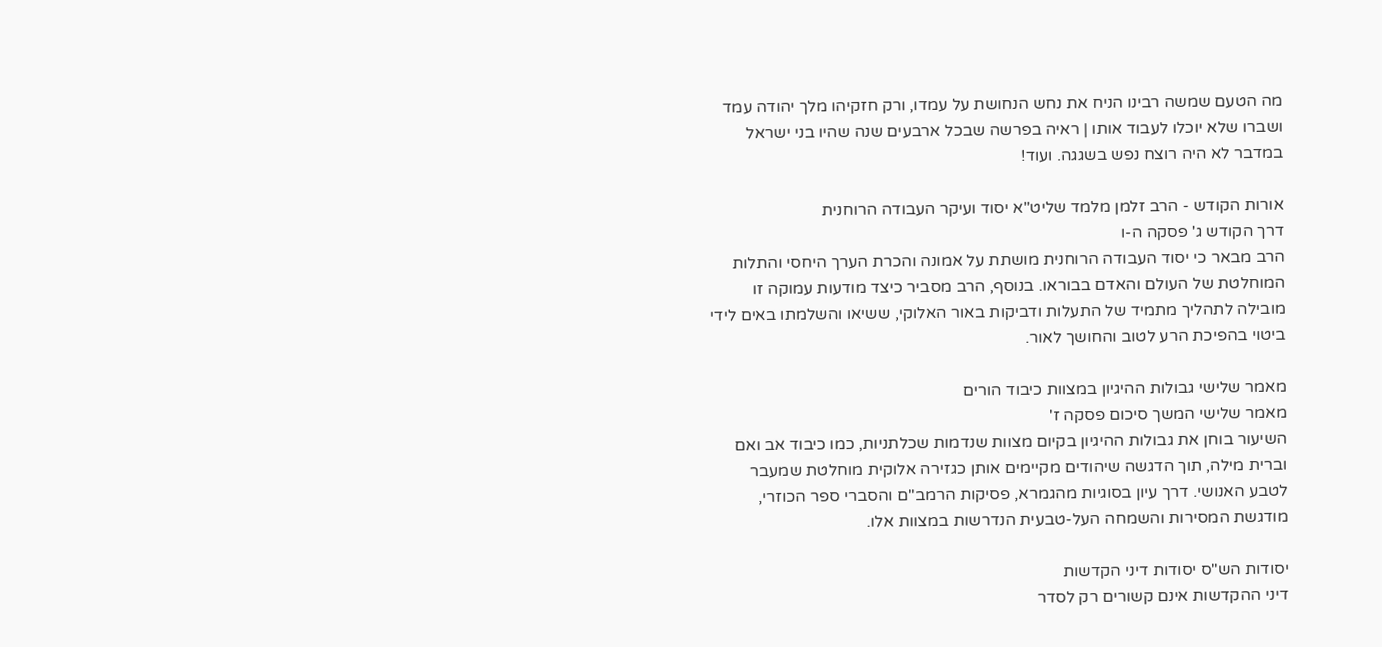מה הטעם שמשה רבינו הניח את נחש הנחושת על עמדו, ורק חזקיהו מלך יהודה עמד ושברו שלא יוכלו לעבוד אותו | ראיה בפרשה שבכל ארבעים שנה שהיו בני ישראל במדבר לא היה רוצח נפש בשגגה. ועוד!

אורות הקודש - הרב זלמן מלמד שליט"א יסוד ועיקר העבודה הרוחנית
דרך הקודש ג' פסקה ה-ו
הרב מבאר כי יסוד העבודה הרוחנית מושתת על אמונה והכרת הערך היחסי והתלות המוחלטת של העולם והאדם בבוראו. בנוסף, הרב מסביר כיצד מודעות עמוקה זו מובילה לתהליך מתמיד של התעלות ודביקות באור האלוקי, ששיאו והשלמתו באים לידי ביטוי בהפיכת הרע לטוב והחושך לאור.

מאמר שלישי גבולות ההיגיון במצוות כיבוד הורים
מאמר שלישי המשך סיכום פסקה ז'
השיעור בוחן את גבולות ההיגיון בקיום מצוות שנדמות שכלתניות, כמו כיבוד אב ואם וברית מילה, תוך הדגשה שיהודים מקיימים אותן כגזירה אלוקית מוחלטת שמעבר לטבע האנושי. דרך עיון בסוגיות מהגמרא, פסיקות הרמב"ם והסברי ספר הכוזרי, מודגשת המסירות והשמחה העל-טבעית הנדרשות במצוות אלו.

יסודות הש"ס יסודות דיני הקדשות
דיני ההקדשות אינם קשורים רק לסדר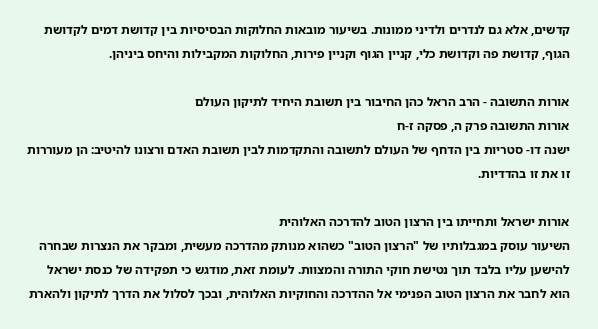קדשים, אלא גם לנדרים ולדיני ממונות. בשיעור מובאות החלוקות הבסיסיות בין קדושת דמים לקדושת הגוף, קדושת פה וקדושת כלי, קניין הגוף וקניין פירות, החלוקות המקבילות והיחס ביניהן.

אורות התשובה - הרב הראל כהן החיבור בין תשובת היחיד לתיקון העולם
אורות התשובה פרק ה, פסקה ז-ח
ישנה דו- סטריות בין הדחף של העולם לתשובה והתקדמות לבין תשובת האדם ורצונו להיטיב: הן מעוררות זו את זו בהדדיות.

אורות ישראל ותחייתו בין הרצון הטוב להדרכה האלוהית
השיעור עוסק במגבלותיו של "הרצון הטוב" כשהוא מנותק מהדרכה מעשית, ומבקר את הנצרות שבחרה להישען עליו בלבד תוך נטישת חוקי התורה והמצוות. לעומת זאת, מודגש כי תפקידה של כנסת ישראל הוא לחבר את הרצון הטוב הפנימי אל ההדרכה והחוקיות האלוהית, ובכך לסלול את הדרך לתיקון ולהארת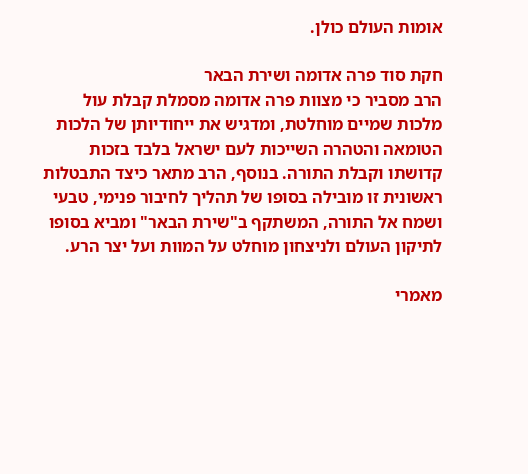אומות העולם כולן.

חקת סוד פרה אדומה ושירת הבאר
הרב מסביר כי מצוות פרה אדומה מסמלת קבלת עול מלכות שמיים מוחלטת, ומדגיש את ייחודיותן של הלכות הטומאה והטהרה השייכות לעם ישראל בלבד בזכות קדושתו וקבלת התורה. בנוסף, הרב מתאר כיצד התבטלות ראשונית זו מובילה בסופו של תהליך לחיבור פנימי, טבעי ושמח אל התורה, המשתקף ב"שירת הבאר" ומביא בסופו לתיקון העולם ולניצחון מוחלט על המוות ועל יצר הרע.

מאמרי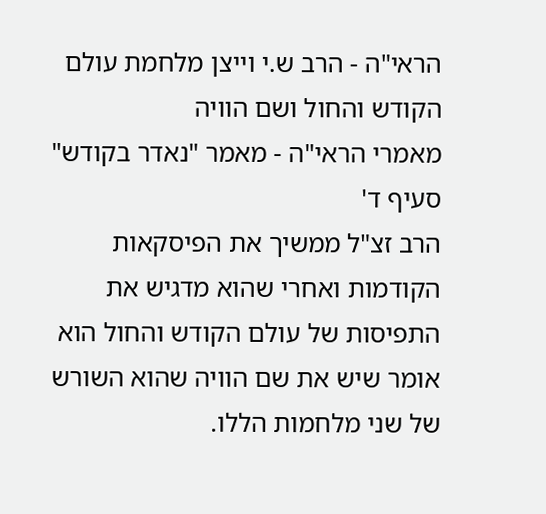הראי"ה - הרב ש.י וייצן מלחמת עולם הקודש והחול ושם הוויה
מאמרי הראי"ה - מאמר "נאדר בקודש" סעיף ד'
הרב זצ"ל ממשיך את הפיסקאות הקודמות ואחרי שהוא מדגיש את התפיסות של עולם הקודש והחול הוא אומר שיש את שם הוויה שהוא השורש של שני מלחמות הללו.